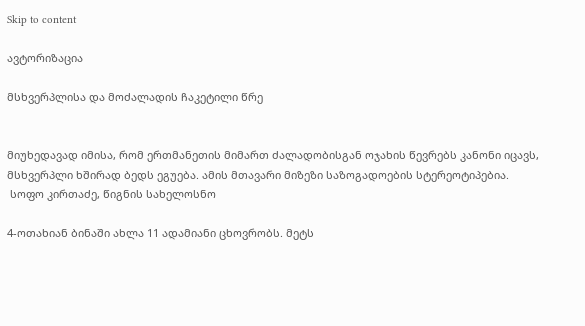Skip to content

ავტორიზაცია

მსხვერპლისა და მოძალადის ჩაკეტილი წრე


მიუხედავად იმისა, რომ ერთმანეთის მიმართ ძალადობისგან ოჯახის წევრებს კანონი იცავს, მსხვერპლი ხშირად ბედს ეგუება. ამის მთავარი მიზეზი საზოგადოების სტერეოტიპებია.
 სოფო კირთაძე, წიგნის სახელოსნო

4-ოთახიან ბინაში ახლა 11 ადამიანი ცხოვრობს. მეტს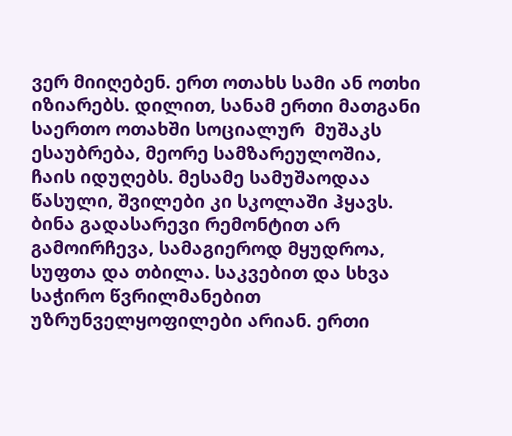ვერ მიიღებენ. ერთ ოთახს სამი ან ოთხი იზიარებს. დილით, სანამ ერთი მათგანი საერთო ოთახში სოციალურ  მუშაკს ესაუბრება, მეორე სამზარეულოშია, ჩაის იდუღებს. მესამე სამუშაოდაა წასული, შვილები კი სკოლაში ჰყავს. ბინა გადასარევი რემონტით არ გამოირჩევა, სამაგიეროდ მყუდროა, სუფთა და თბილა. საკვებით და სხვა საჭირო წვრილმანებით უზრუნველყოფილები არიან. ერთი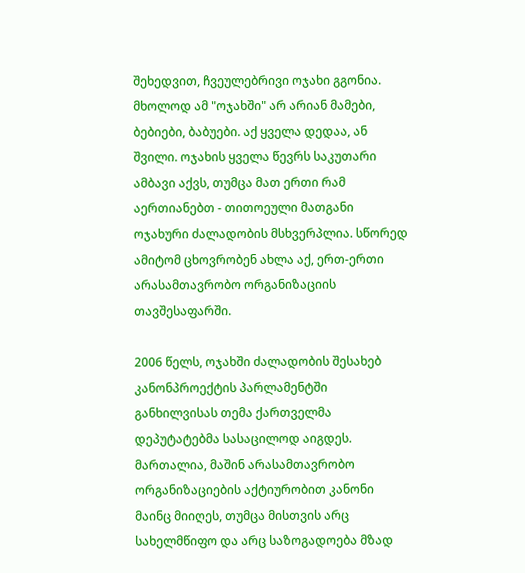შეხედვით, ჩვეულებრივი ოჯახი გგონია. მხოლოდ ამ "ოჯახში" არ არიან მამები, ბებიები, ბაბუები. აქ ყველა დედაა, ან შვილი. ოჯახის ყველა წევრს საკუთარი ამბავი აქვს, თუმცა მათ ერთი რამ აერთიანებთ - თითოეული მათგანი ოჯახური ძალადობის მსხვერპლია. სწორედ ამიტომ ცხოვრობენ ახლა აქ, ერთ-ერთი არასამთავრობო ორგანიზაციის თავშესაფარში.

2006 წელს, ოჯახში ძალადობის შესახებ კანონპროექტის პარლამენტში განხილვისას თემა ქართველმა დეპუტატებმა სასაცილოდ აიგდეს. მართალია, მაშინ არასამთავრობო ორგანიზაციების აქტიურობით კანონი მაინც მიიღეს, თუმცა მისთვის არც სახელმწიფო და არც საზოგადოება მზად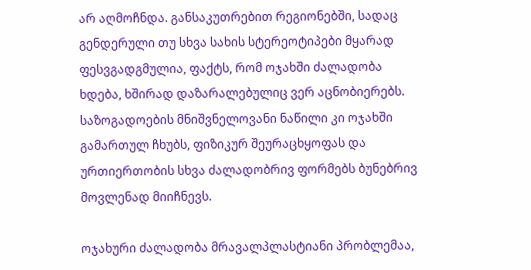არ აღმოჩნდა. განსაკუთრებით რეგიონებში, სადაც გენდერული თუ სხვა სახის სტერეოტიპები მყარად ფესვგადგმულია, ფაქტს, რომ ოჯახში ძალადობა ხდება, ხშირად დაზარალებულიც ვერ აცნობიერებს. საზოგადოების მნიშვნელოვანი ნაწილი კი ოჯახში გამართულ ჩხუბს, ფიზიკურ შეურაცხყოფას და ურთიერთობის სხვა ძალადობრივ ფორმებს ბუნებრივ მოვლენად მიიჩნევს.

ოჯახური ძალადობა მრავალპლასტიანი პრობლემაა,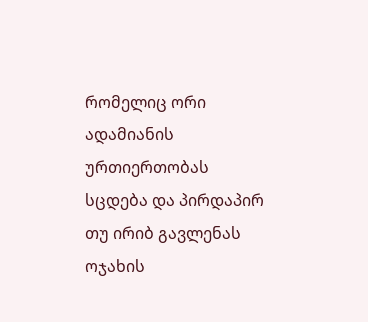რომელიც ორი ადამიანის ურთიერთობას სცდება და პირდაპირ თუ ირიბ გავლენას ოჯახის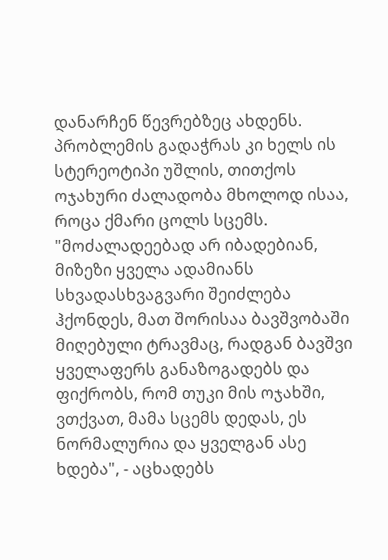დანარჩენ წევრებზეც ახდენს. პრობლემის გადაჭრას კი ხელს ის სტერეოტიპი უშლის, თითქოს ოჯახური ძალადობა მხოლოდ ისაა, როცა ქმარი ცოლს სცემს. "მოძალადეებად არ იბადებიან, მიზეზი ყველა ადამიანს სხვადასხვაგვარი შეიძლება ჰქონდეს, მათ შორისაა ბავშვობაში მიღებული ტრავმაც, რადგან ბავშვი ყველაფერს განაზოგადებს და ფიქრობს, რომ თუკი მის ოჯახში, ვთქვათ, მამა სცემს დედას, ეს ნორმალურია და ყველგან ასე ხდება", - აცხადებს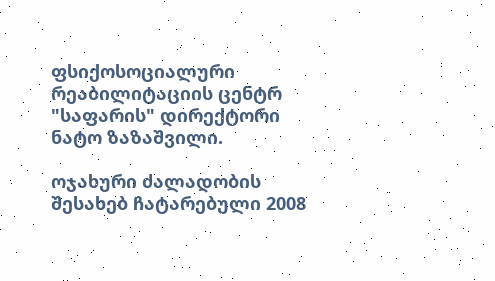ფსიქოსოციალური რეაბილიტაციის ცენტრ "საფარის" დირექტორი ნატო ზაზაშვილი.

ოჯახური ძალადობის შესახებ ჩატარებული 2008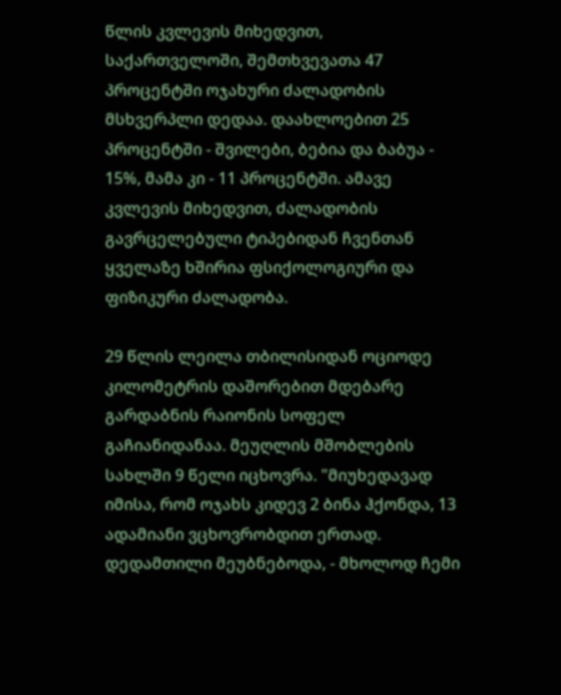წლის კვლევის მიხედვით, საქართველოში, შემთხვევათა 47 პროცენტში ოჯახური ძალადობის მსხვერპლი დედაა. დაახლოებით 25 პროცენტში - შვილები, ბებია და ბაბუა - 15%, მამა კი - 11 პროცენტში. ამავე კვლევის მიხედვით, ძალადობის გავრცელებული ტიპებიდან ჩვენთან ყველაზე ხშირია ფსიქოლოგიური და ფიზიკური ძალადობა.

29 წლის ლეილა თბილისიდან ოციოდე კილომეტრის დაშორებით მდებარე გარდაბნის რაიონის სოფელ გაჩიანიდანაა. მეუღლის მშობლების სახლში 9 წელი იცხოვრა. "მიუხედავად იმისა, რომ ოჯახს კიდევ 2 ბინა ჰქონდა, 13 ადამიანი ვცხოვრობდით ერთად. დედამთილი მეუბნებოდა, - მხოლოდ ჩემი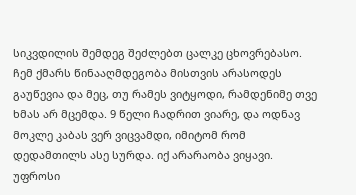სიკვდილის შემდეგ შეძლებთ ცალკე ცხოვრებასო. ჩემ ქმარს წინააღმდეგობა მისთვის არასოდეს გაუწევია და მეც, თუ რამეს ვიტყოდი, რამდენიმე თვე ხმას არ მცემდა. 9 წელი ჩადრით ვიარე, და ოდნავ მოკლე კაბას ვერ ვიცვამდი, იმიტომ რომ დედამთილს ასე სურდა. იქ არარაობა ვიყავი. უფროსი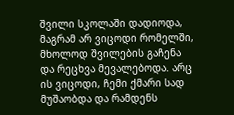შვილი სკოლაში დადიოდა, მაგრამ არ ვიცოდი რომელში, მხოლოდ შვილების გაჩენა და რეცხვა მევალებოდა. არც ის ვიცოდი, ჩემი ქმარი სად მუშაობდა და რამდენს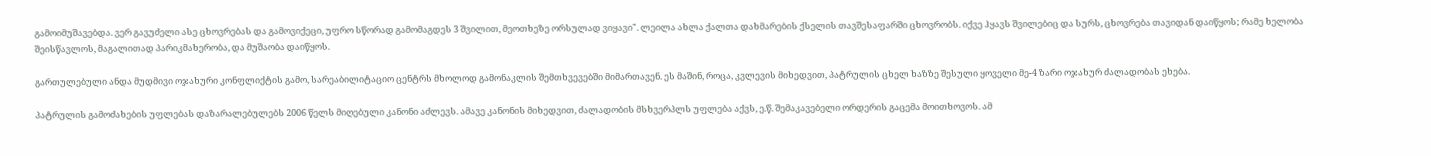გამოიმუშავებდა. ვერ გავუძელი ასე ცხოვრებას და გამოვიქეცი, უფრო სწორად გამომაგდეს 3 შვილით, მეოთხეზე ორსულად ვიყავი". ლეილა ახლა ქალთა დახმარების ქსელის თავშესაფარში ცხოვრობს. იქვე ჰყავს შვილებიც და სურს, ცხოვრება თავიდან დაიწყოს; რამე ხელობა შეისწავლოს, მაგალითად პარიკმახერობა, და მუშაობა დაიწყოს.

გართულებული ანდა მუდმივი ოჯახური კონფლიქტის გამო, სარეაბილიტაციო ცენტრს მხოლოდ გამონაკლის შემთხვევებში მიმართავენ. ეს მაშინ, როცა, კვლევის მიხედვით, პატრულის ცხელ ხაზზე შესული ყოველი მე-4 ზარი ოჯახურ ძალადობას ეხება.

პატრულის გამოძახების უფლებას დაზარალებულებს 2006 წელს მიღებული კანონი აძლევს. ამავე კანონის მიხედვით, ძალადობის მსხვერპლს უფლება აქვს, ე.წ. შემაკავებელი ორდერის გაცემა მოითხოვოს. ამ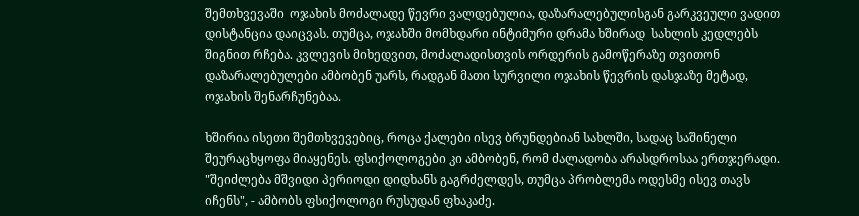შემთხვევაში  ოჯახის მოძალადე წევრი ვალდებულია, დაზარალებულისგან გარკვეული ვადით დისტანცია დაიცვას. თუმცა, ოჯახში მომხდარი ინტიმური დრამა ხშირად  სახლის კედლებს შიგნით რჩება. კვლევის მიხედვით, მოძალადისთვის ორდერის გამოწერაზე თვითონ დაზარალებულები ამბობენ უარს, რადგან მათი სურვილი ოჯახის წევრის დასჯაზე მეტად, ოჯახის შენარჩუნებაა.

ხშირია ისეთი შემთხვევებიც, როცა ქალები ისევ ბრუნდებიან სახლში, სადაც საშინელი შეურაცხყოფა მიაყენეს. ფსიქოლოგები კი ამბობენ, რომ ძალადობა არასდროსაა ერთჯერადი. "შეიძლება მშვიდი პერიოდი დიდხანს გაგრძელდეს, თუმცა პრობლემა ოდესმე ისევ თავს იჩენს", - ამბობს ფსიქოლოგი რუსუდან ფხაკაძე.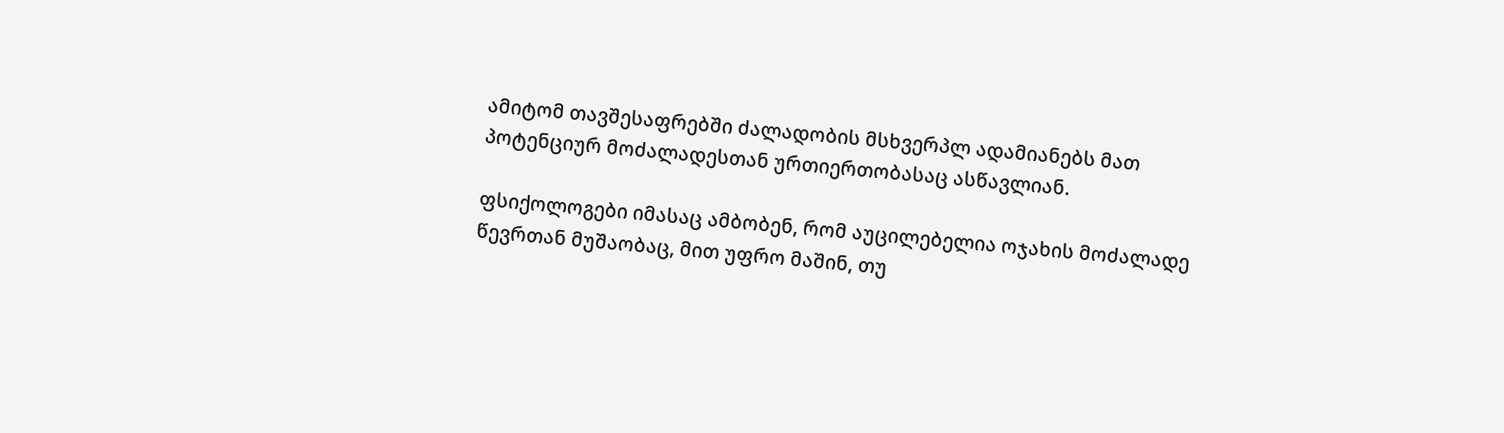ამიტომ თავშესაფრებში ძალადობის მსხვერპლ ადამიანებს მათ პოტენციურ მოძალადესთან ურთიერთობასაც ასწავლიან.

ფსიქოლოგები იმასაც ამბობენ, რომ აუცილებელია ოჯახის მოძალადე წევრთან მუშაობაც, მით უფრო მაშინ, თუ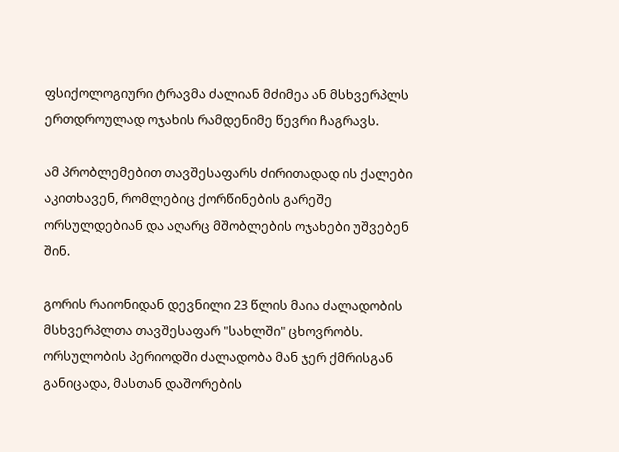ფსიქოლოგიური ტრავმა ძალიან მძიმეა ან მსხვერპლს ერთდროულად ოჯახის რამდენიმე წევრი ჩაგრავს.

ამ პრობლემებით თავშესაფარს ძირითადად ის ქალები აკითხავენ, რომლებიც ქორწინების გარეშე ორსულდებიან და აღარც მშობლების ოჯახები უშვებენ შინ.

გორის რაიონიდან დევნილი 23 წლის მაია ძალადობის მსხვერპლთა თავშესაფარ "სახლში" ცხოვრობს. ორსულობის პერიოდში ძალადობა მან ჯერ ქმრისგან განიცადა, მასთან დაშორების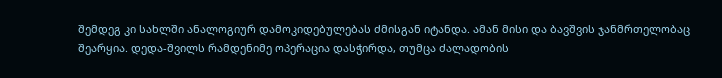შემდეგ კი სახლში ანალოგიურ დამოკიდებულებას ძმისგან იტანდა. ამან მისი და ბავშვის ჯანმრთელობაც შეარყია. დედა-შვილს რამდენიმე ოპერაცია დასჭირდა, თუმცა ძალადობის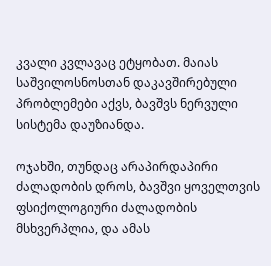კვალი კვლავაც ეტყობათ. მაიას საშვილოსნოსთან დაკავშირებული პრობლემები აქვს, ბავშვს ნერვული სისტემა დაუზიანდა.

ოჯახში, თუნდაც არაპირდაპირი ძალადობის დროს, ბავშვი ყოველთვის ფსიქოლოგიური ძალადობის მსხვერპლია, და ამას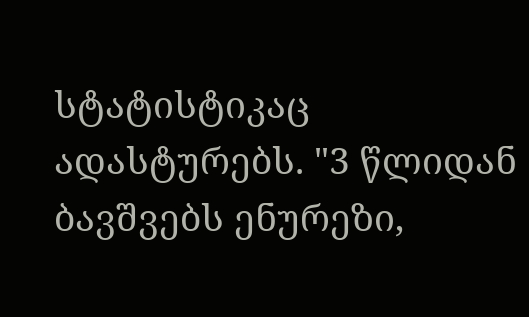სტატისტიკაც ადასტურებს. "3 წლიდან ბავშვებს ენურეზი,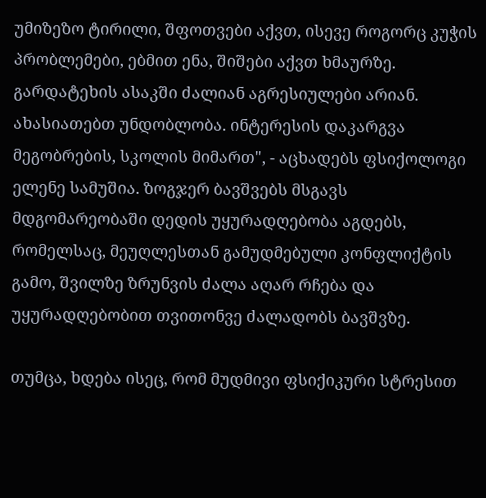უმიზეზო ტირილი, შფოთვები აქვთ, ისევე როგორც კუჭის პრობლემები, ებმით ენა, შიშები აქვთ ხმაურზე. გარდატეხის ასაკში ძალიან აგრესიულები არიან. ახასიათებთ უნდობლობა. ინტერესის დაკარგვა მეგობრების, სკოლის მიმართ", - აცხადებს ფსიქოლოგი ელენე სამუშია. ზოგჯერ ბავშვებს მსგავს მდგომარეობაში დედის უყურადღებობა აგდებს, რომელსაც, მეუღლესთან გამუდმებული კონფლიქტის გამო, შვილზე ზრუნვის ძალა აღარ რჩება და უყურადღებობით თვითონვე ძალადობს ბავშვზე.

თუმცა, ხდება ისეც, რომ მუდმივი ფსიქიკური სტრესით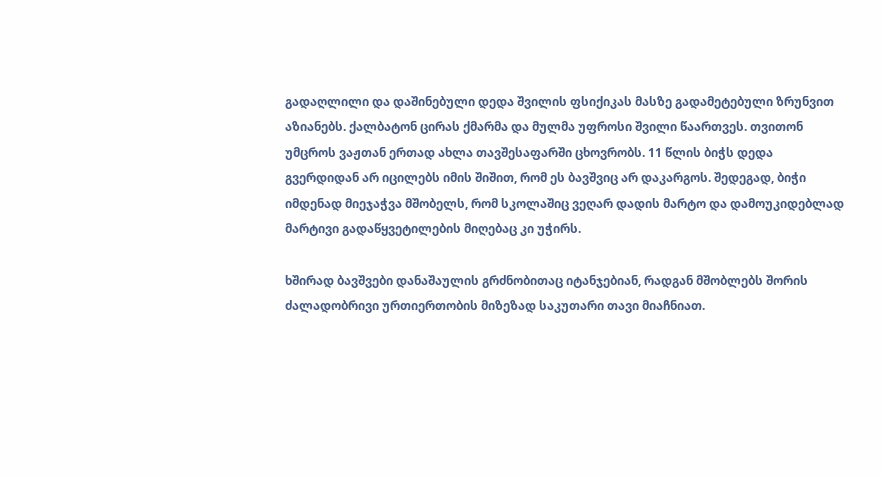გადაღლილი და დაშინებული დედა შვილის ფსიქიკას მასზე გადამეტებული ზრუნვით აზიანებს. ქალბატონ ცირას ქმარმა და მულმა უფროსი შვილი წაართვეს. თვითონ უმცროს ვაჟთან ერთად ახლა თავშესაფარში ცხოვრობს. 11 წლის ბიჭს დედა გვერდიდან არ იცილებს იმის შიშით, რომ ეს ბავშვიც არ დაკარგოს. შედეგად, ბიჭი იმდენად მიეჯაჭვა მშობელს, რომ სკოლაშიც ვეღარ დადის მარტო და დამოუკიდებლად მარტივი გადაწყვეტილების მიღებაც კი უჭირს.

ხშირად ბავშვები დანაშაულის გრძნობითაც იტანჯებიან, რადგან მშობლებს შორის ძალადობრივი ურთიერთობის მიზეზად საკუთარი თავი მიაჩნიათ.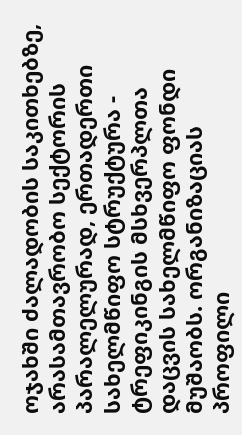ოჯახში ძალადობის საკითხებზე, არასამთავრობო სექტორის პარალელურად, ერთადერთი სახელმწიფო სტრუქტურა - ტრეფიკინგის მსხვერპლთა დაცვის სახელმწიფო ფონდი მუშაობს. ორგანიზაციას პროფილი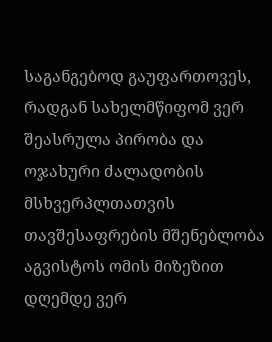საგანგებოდ გაუფართოვეს, რადგან სახელმწიფომ ვერ შეასრულა პირობა და ოჯახური ძალადობის მსხვერპლთათვის თავშესაფრების მშენებლობა აგვისტოს ომის მიზეზით დღემდე ვერ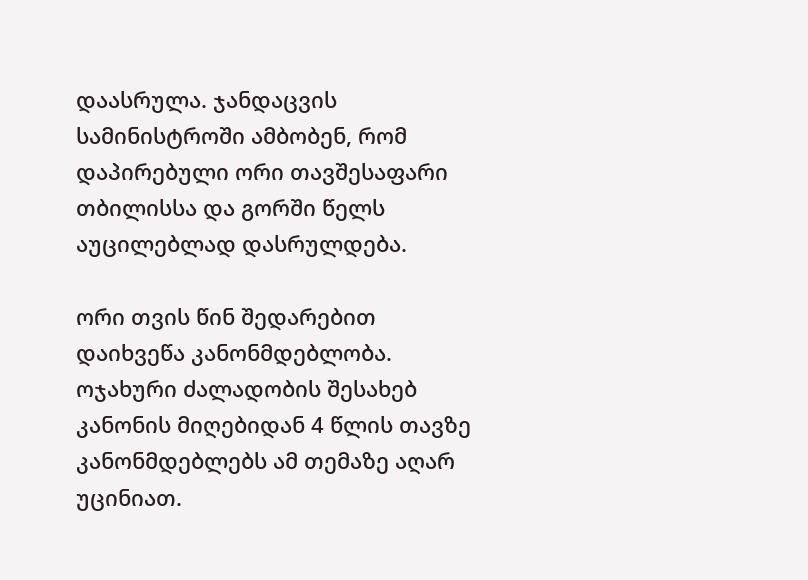დაასრულა. ჯანდაცვის სამინისტროში ამბობენ, რომ დაპირებული ორი თავშესაფარი თბილისსა და გორში წელს აუცილებლად დასრულდება.

ორი თვის წინ შედარებით დაიხვეწა კანონმდებლობა. ოჯახური ძალადობის შესახებ კანონის მიღებიდან 4 წლის თავზე კანონმდებლებს ამ თემაზე აღარ უცინიათ.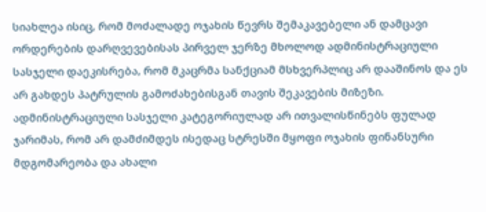სიახლეა ისიც, რომ მოძალადე ოჯახის წევრს შემაკავებელი ან დამცავი ორდერების დარღვევებისას პირველ ჯერზე მხოლოდ ადმინისტრაციული სასჯელი დაეკისრება, რომ მკაცრმა სანქციამ მსხვერპლიც არ დააშინოს და ეს არ გახდეს პატრულის გამოძახებისგან თავის შეკავების მიზეზი. ადმინისტრაციული სასჯელი კატეგორიულად არ ითვალისწინებს ფულად ჯარიმას, რომ არ დამძიმდეს ისედაც სტრესში მყოფი ოჯახის ფინანსური მდგომარეობა და ახალი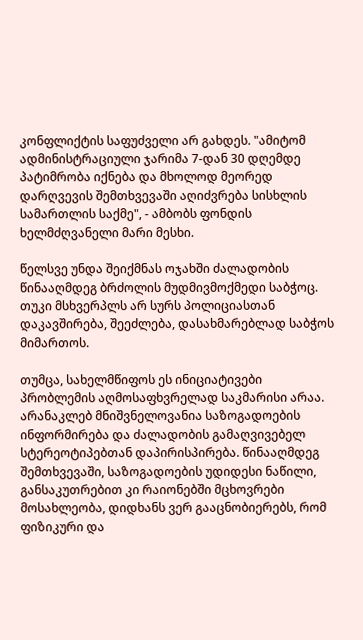კონფლიქტის საფუძველი არ გახდეს. "ამიტომ ადმინისტრაციული ჯარიმა 7-დან 30 დღემდე პატიმრობა იქნება და მხოლოდ მეორედ დარღვევის შემთხვევაში აღიძვრება სისხლის სამართლის საქმე", - ამბობს ფონდის ხელმძღვანელი მარი მესხი.

წელსვე უნდა შეიქმნას ოჯახში ძალადობის წინააღმდეგ ბრძოლის მუდმივმოქმედი საბჭოც. თუკი მსხვერპლს არ სურს პოლიციასთან დაკავშირება, შეეძლება, დასახმარებლად საბჭოს მიმართოს.

თუმცა, სახელმწიფოს ეს ინიციატივები პრობლემის აღმოსაფხვრელად საკმარისი არაა. არანაკლებ მნიშვნელოვანია საზოგადოების ინფორმირება და ძალადობის გამაღვივებელ სტერეოტიპებთან დაპირისპირება. წინააღმდეგ შემთხვევაში, საზოგადოების უდიდესი ნაწილი, განსაკუთრებით კი რაიონებში მცხოვრები მოსახლეობა, დიდხანს ვერ გააცნობიერებს, რომ ფიზიკური და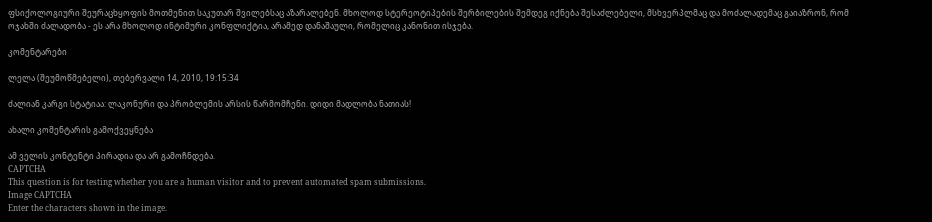ფსიქოლოგიური შეურაცხყოფის მოთმენით საკუთარ შვილებსაც აზარალებენ. მხოლოდ სტერეოტიპების შერბილების შემდეგ იქნება შესაძლებელი, მსხვერპლმაც და მოძალადემაც გაიაზრონ, რომ ოჯახში ძალადობა - ეს არა მხოლოდ ინტიმური კონფლიქტია, არამედ დანაშაული, რომელიც კანონით ისჯება.

კომენტარები

ლელა (შეუმოწმებელი), თებერვალი 14, 2010, 19:15:34

ძალიან კარგი სტატიაა: ლაკონური და პრობლემის არსის წარმომჩენი. დიდი მადლობა ნათიას!

ახალი კომენტარის გამოქვეყნება

ამ ველის კონტენტი პირადია და არ გამოჩნდება.
CAPTCHA
This question is for testing whether you are a human visitor and to prevent automated spam submissions.
Image CAPTCHA
Enter the characters shown in the image.